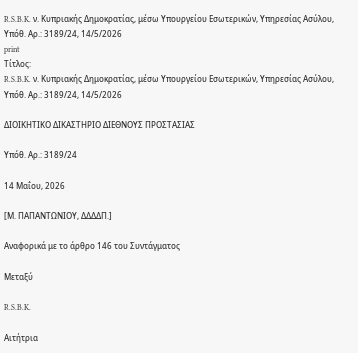R.S.B.K. ν. Κυπριακής Δημοκρατίας, μέσω Υπουργείου Εσωτερικών, Υπηρεσίας Ασύλου, Υπόθ. Αρ.: 3189/24, 14/5/2026
print
Τίτλος:
R.S.B.K. ν. Κυπριακής Δημοκρατίας, μέσω Υπουργείου Εσωτερικών, Υπηρεσίας Ασύλου, Υπόθ. Αρ.: 3189/24, 14/5/2026

ΔΙΟΙΚΗΤΙΚΟ ΔΙΚΑΣΤΗΡΙΟ ΔΙΕΘΝΟΥΣ ΠΡΟΣΤΑΣΙΑΣ

Υπόθ. Αρ.: 3189/24

14 Μαΐου, 2026

[Μ. ΠΑΠΑΝΤΩΝΙΟΥ, ΔΔΔΔΠ.]

Αναφορικά με το άρθρο 146 του Συντάγματος

Μεταξύ

R.S.B.K.

Αιτήτρια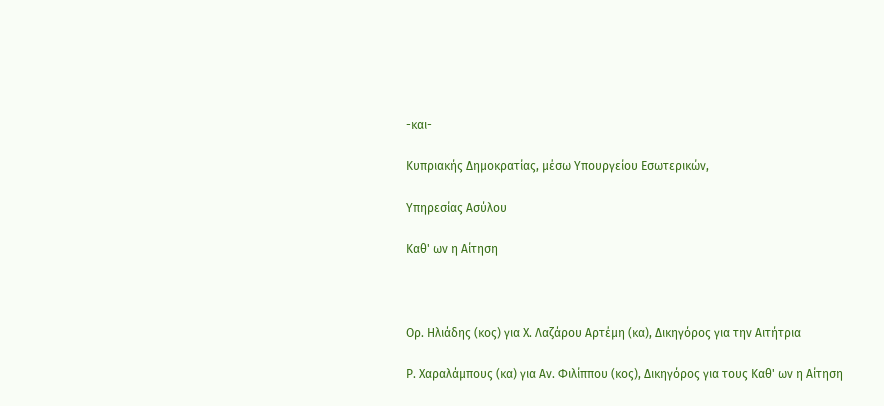-και-

Κυπριακής Δημοκρατίας, μέσω Υπουργείου Εσωτερικών,

Υπηρεσίας Ασύλου

Καθ' ων η Αίτηση



Ορ. Ηλιάδης (κος) για Χ. Λαζάρου Αρτέμη (κα), Δικηγόρος για την Αιτήτρια

Ρ. Χαραλάμπους (κα) για Αν. Φιλίππου (κος), Δικηγόρος για τους Καθ' ων η Αίτηση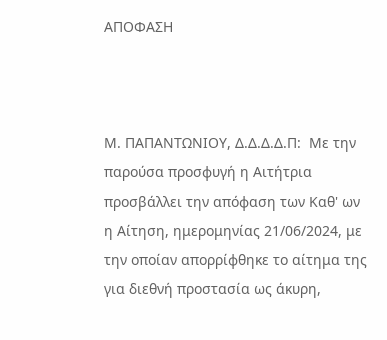ΑΠΟΦΑΣΗ



Μ. ΠΑΠΑΝΤΩΝΙΟΥ, Δ.Δ.Δ.Δ.Π:  Με την παρούσα προσφυγή η Αιτήτρια προσβάλλει την απόφαση των Καθ' ων η Αίτηση, ημερομηνίας 21/06/2024, με την οποίαν απορρίφθηκε το αίτημα της για διεθνή προστασία ως άκυρη,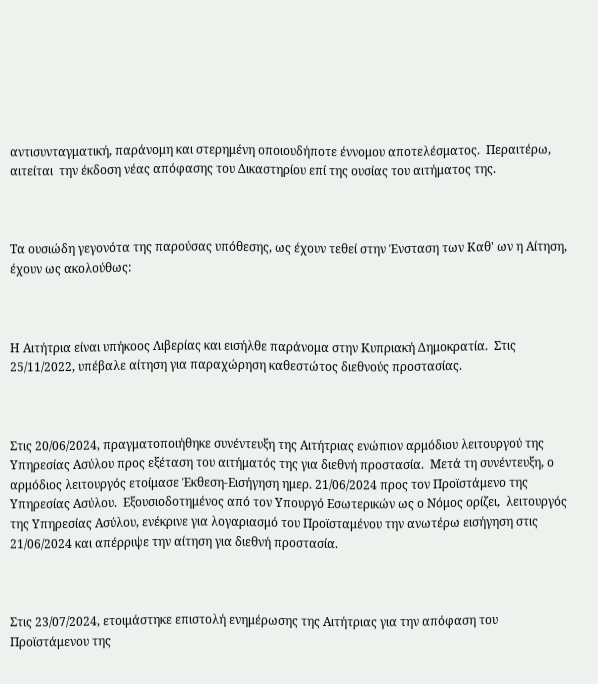αντισυνταγματική, παράνομη και στερημένη οποιουδήποτε έννομου αποτελέσματος.  Περαιτέρω, αιτείται  την έκδοση νέας απόφασης του Δικαστηρίου επί της ουσίας του αιτήματος της.



Τα ουσιώδη γεγονότα της παρούσας υπόθεσης, ως έχουν τεθεί στην Ένσταση των Καθ' ων η Αίτηση, έχουν ως ακολούθως:



Η Αιτήτρια είναι υπήκοος Λιβερίας και εισήλθε παράνομα στην Κυπριακή Δημοκρατία.  Στις 25/11/2022, υπέβαλε αίτηση για παραχώρηση καθεστώτος διεθνούς προστασίας.



Στις 20/06/2024, πραγματοποιήθηκε συνέντευξη της Αιτήτριας ενώπιον αρμόδιου λειτουργού της Υπηρεσίας Ασύλου προς εξέταση του αιτήματός της για διεθνή προστασία.  Μετά τη συνέντευξη, ο αρμόδιος λειτουργός ετοίμασε Έκθεση-Εισήγηση ημερ. 21/06/2024 προς τον Προϊστάμενο της Υπηρεσίας Ασύλου.  Εξουσιοδοτημένος από τον Υπουργό Εσωτερικών ως ο Νόμος ορίζει,  λειτουργός της Υπηρεσίας Ασύλου, ενέκρινε για λογαριασμό του Προϊσταμένου την ανωτέρω εισήγηση στις 21/06/2024 και απέρριψε την αίτηση για διεθνή προστασία.



Στις 23/07/2024, ετοιμάστηκε επιστολή ενημέρωσης της Αιτήτριας για την απόφαση του Προϊστάμενου της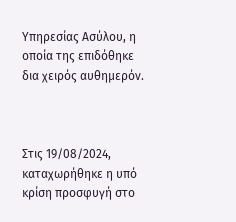Υπηρεσίας Ασύλου, η οποία της επιδόθηκε δια χειρός αυθημερόν.



Στις 19/08/2024,  καταχωρήθηκε η υπό κρίση προσφυγή στο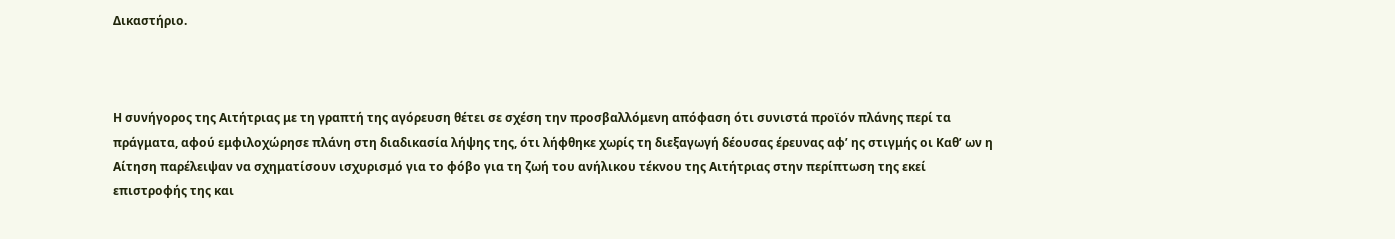Δικαστήριο.



Η συνήγορος της Αιτήτριας με τη γραπτή της αγόρευση θέτει σε σχέση την προσβαλλόμενη απόφαση ότι συνιστά προϊόν πλάνης περί τα πράγματα, αφού εμφιλοχώρησε πλάνη στη διαδικασία λήψης της, ότι λήφθηκε χωρίς τη διεξαγωγή δέουσας έρευνας αφ’ ης στιγμής οι Καθ’ ων η Αίτηση παρέλειψαν να σχηματίσουν ισχυρισμό για το φόβο για τη ζωή του ανήλικου τέκνου της Αιτήτριας στην περίπτωση της εκεί επιστροφής της και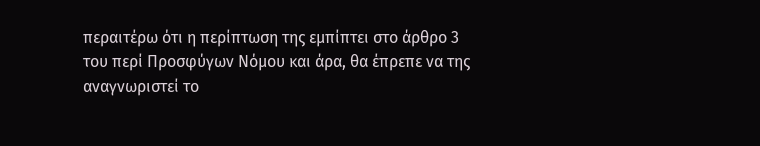περαιτέρω ότι η περίπτωση της εμπίπτει στο άρθρο 3 του περί Προσφύγων Νόμου και άρα, θα έπρεπε να της αναγνωριστεί το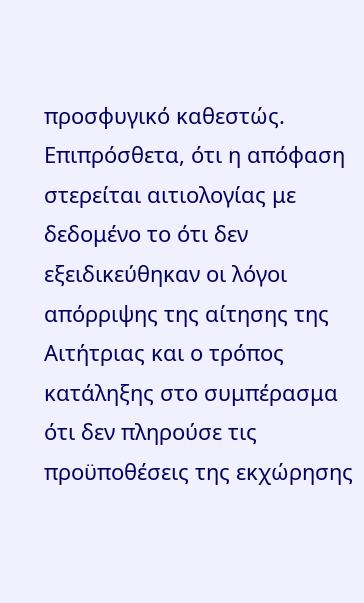προσφυγικό καθεστώς.  Επιπρόσθετα, ότι η απόφαση στερείται αιτιολογίας με δεδομένο το ότι δεν εξειδικεύθηκαν οι λόγοι απόρριψης της αίτησης της Αιτήτριας και ο τρόπος κατάληξης στο συμπέρασμα ότι δεν πληρούσε τις προϋποθέσεις της εκχώρησης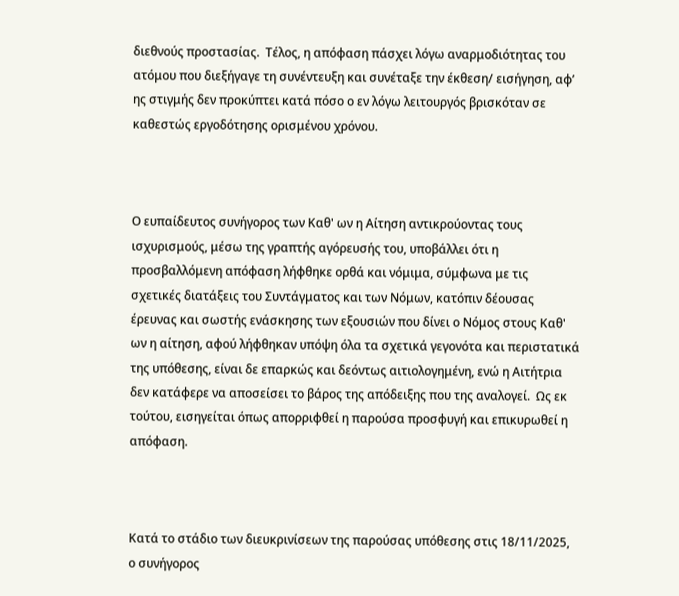διεθνούς προστασίας.  Τέλος, η απόφαση πάσχει λόγω αναρμοδιότητας του ατόμου που διεξήγαγε τη συνέντευξη και συνέταξε την έκθεση/ εισήγηση, αφ’ ης στιγμής δεν προκύπτει κατά πόσο ο εν λόγω λειτουργός βρισκόταν σε καθεστώς εργοδότησης ορισμένου χρόνου.



Ο ευπαίδευτος συνήγορος των Καθ' ων η Αίτηση αντικρούοντας τους ισχυρισμούς, μέσω της γραπτής αγόρευσής του, υποβάλλει ότι η προσβαλλόμενη απόφαση λήφθηκε ορθά και νόμιμα, σύμφωνα με τις σχετικές διατάξεις του Συντάγματος και των Νόμων, κατόπιν δέουσας έρευνας και σωστής ενάσκησης των εξουσιών που δίνει ο Νόμος στους Καθ' ων η αίτηση, αφού λήφθηκαν υπόψη όλα τα σχετικά γεγονότα και περιστατικά της υπόθεσης, είναι δε επαρκώς και δεόντως αιτιολογημένη, ενώ η Αιτήτρια δεν κατάφερε να αποσείσει το βάρος της απόδειξης που της αναλογεί.  Ως εκ τούτου, εισηγείται όπως απορριφθεί η παρούσα προσφυγή και επικυρωθεί η απόφαση.



Κατά το στάδιο των διευκρινίσεων της παρούσας υπόθεσης στις 18/11/2025, ο συνήγορος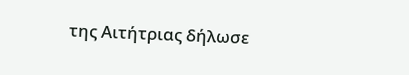της Αιτήτριας δήλωσε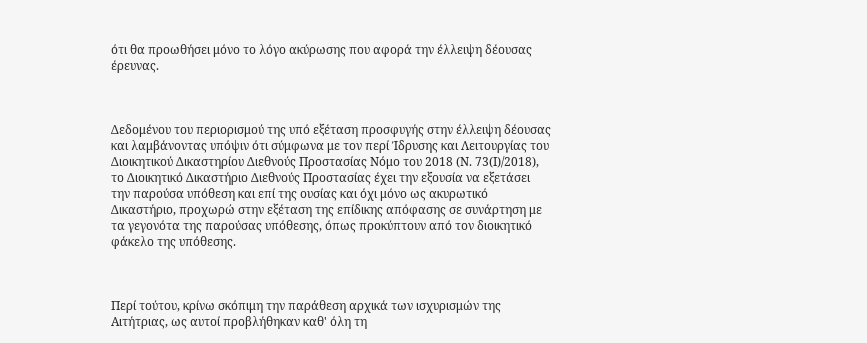ότι θα προωθήσει μόνο το λόγο ακύρωσης που αφορά την έλλειψη δέουσας έρευνας.



Δεδομένου του περιορισμού της υπό εξέταση προσφυγής στην έλλειψη δέουσας και λαμβάνοντας υπόψιν ότι σύμφωνα με τον περί Ίδρυσης και Λειτουργίας του Διοικητικού Δικαστηρίου Διεθνούς Προστασίας Νόμο του 2018 (Ν. 73(Ι)/2018), το Διοικητικό Δικαστήριο Διεθνούς Προστασίας έχει την εξουσία να εξετάσει την παρούσα υπόθεση και επί της ουσίας και όχι μόνο ως ακυρωτικό Δικαστήριο, προχωρώ στην εξέταση της επίδικης απόφασης σε συνάρτηση με τα γεγονότα της παρούσας υπόθεσης, όπως προκύπτουν από τον διοικητικό φάκελο της υπόθεσης.



Περί τούτου, κρίνω σκόπιμη την παράθεση αρχικά των ισχυρισμών της Αιτήτριας, ως αυτοί προβλήθηκαν καθ' όλη τη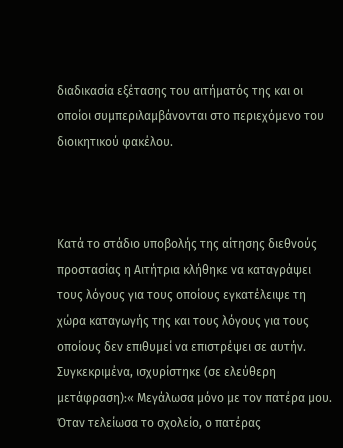διαδικασία εξέτασης του αιτήματός της και οι οποίοι συμπεριλαμβάνονται στο περιεχόμενο του διοικητικού φακέλου.



Κατά το στάδιο υποβολής της αίτησης διεθνούς προστασίας η Αιτήτρια κλήθηκε να καταγράψει τους λόγους για τους οποίους εγκατέλειψε τη χώρα καταγωγής της και τους λόγους για τους οποίους δεν επιθυμεί να επιστρέψει σε αυτήν. Συγκεκριμένα, ισχυρίστηκε (σε ελεύθερη μετάφραση):« Μεγάλωσα μόνο με τον πατέρα μου.  Όταν τελείωσα το σχολείο, ο πατέρας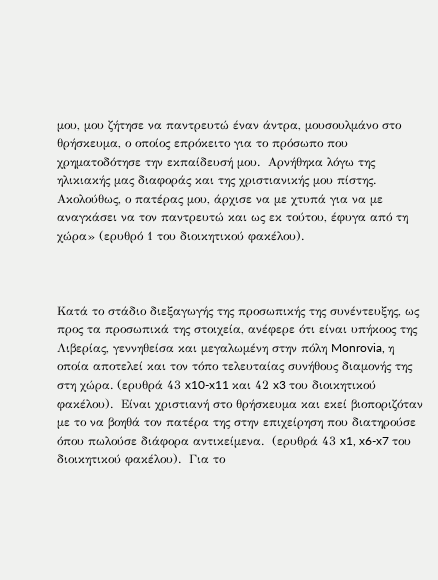μου, μου ζήτησε να παντρευτώ έναν άντρα, μουσουλμάνο στο θρήσκευμα, ο οποίος επρόκειτο για το πρόσωπο που χρηματοδότησε την εκπαίδευσή μου.  Αρνήθηκα λόγω της ηλικιακής μας διαφοράς και της χριστιανικής μου πίστης.  Ακολούθως, ο πατέρας μου, άρχισε να με χτυπά για να με αναγκάσει να τον παντρευτώ και ως εκ τούτου, έφυγα από τη χώρα» (ερυθρό 1 του διοικητικού φακέλου).



Κατά το στάδιο διεξαγωγής της προσωπικής της συνέντευξης, ως προς τα προσωπικά της στοιχεία, ανέφερε ότι είναι υπήκοος της Λιβερίας, γεννηθείσα και μεγαλωμένη στην πόλη Monrovia, η οποία αποτελεί και τον τόπο τελευταίας συνήθους διαμονής της στη χώρα. (ερυθρά 43 x10-x11 και 42 x3 του διοικητικού φακέλου).  Είναι χριστιανή στο θρήσκευμα και εκεί βιοποριζόταν με το να βοηθά τον πατέρα της στην επιχείρηση που διατηρούσε όπου πωλούσε διάφορα αντικείμενα.  (ερυθρά 43 x1, x6-x7 του διοικητικού φακέλου).  Για το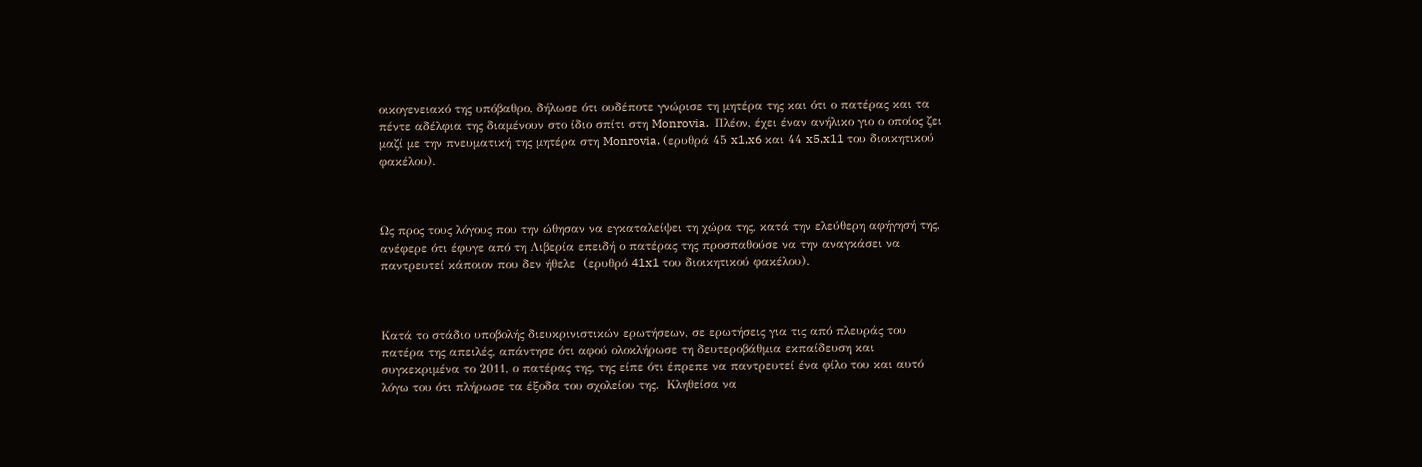οικογενειακό της υπόβαθρο, δήλωσε ότι ουδέποτε γνώρισε τη μητέρα της και ότι ο πατέρας και τα πέντε αδέλφια της διαμένουν στο ίδιο σπίτι στη Monrovia.  Πλέον, έχει έναν ανήλικο γιο ο οποίος ζει μαζί με την πνευματική της μητέρα στη Monrovia. (ερυθρά 45 x1,x6 και 44 x5,x11 του διοικητικού φακέλου).



Ως προς τους λόγους που την ώθησαν να εγκαταλείψει τη χώρα της, κατά την ελεύθερη αφήγησή της, ανέφερε ότι έφυγε από τη Λιβερία επειδή ο πατέρας της προσπαθούσε να την αναγκάσει να παντρευτεί κάποιον που δεν ήθελε  (ερυθρό 41x1 του διοικητικού φακέλου).



Κατά το στάδιο υποβολής διευκρινιστικών ερωτήσεων, σε ερωτήσεις για τις από πλευράς του πατέρα της απειλές, απάντησε ότι αφού ολοκλήρωσε τη δευτεροβάθμια εκπαίδευση και συγκεκριμένα το 2011, ο πατέρας της, της είπε ότι έπρεπε να παντρευτεί ένα φίλο του και αυτό λόγω του ότι πλήρωσε τα έξοδα του σχολείου της.  Κληθείσα να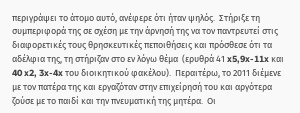περιγράψει το άτομο αυτό, ανέφερε ότι ήταν ψηλός.  Στήριξε τη συμπεριφορά της σε σχέση με την άρνησή της να τον παντρευτεί στις διαφορετικές τους θρησκευτικές πεποιθήσεις και πρόσθεσε ότι τα αδέλφια της, τη στήριζαν στο εν λόγω θέμα  (ερυθρά 41 x5,9x-11x και 40 x2, 3x-4x του διοικητικού φακέλου).  Περαιτέρω, το 2011 διέμενε με τον πατέρα της και εργαζόταν στην επιχείρησή του και αργότερα ζούσε με το παιδί και την πνευματική της μητέρα.  Οι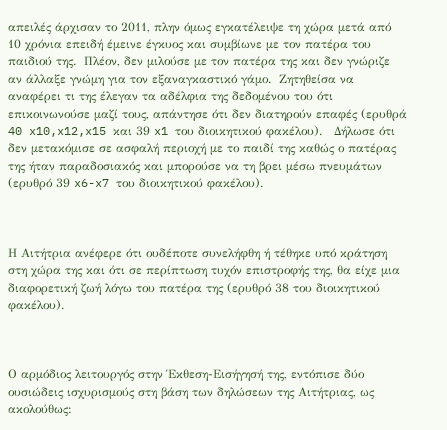απειλές άρχισαν το 2011, πλην όμως εγκατέλειψε τη χώρα μετά από 10 χρόνια επειδή έμεινε έγκυος και συμβίωνε με τον πατέρα του παιδιού της.  Πλέον, δεν μιλούσε με τον πατέρα της και δεν γνώριζε αν άλλαξε γνώμη για τον εξαναγκαστικό γάμο.  Ζητηθείσα να αναφέρει τι της έλεγαν τα αδέλφια της δεδομένου του ότι επικοινωνούσε μαζί τους, απάντησε ότι δεν διατηρούν επαφές (ερυθρά 40 x10,x12,x15 και 39 x1 του διοικητικού φακέλου).   Δήλωσε ότι δεν μετακόμισε σε ασφαλή περιοχή με το παιδί της καθώς ο πατέρας της ήταν παραδοσιακός και μπορούσε να τη βρει μέσω πνευμάτων (ερυθρό 39 x6-x7 του διοικητικού φακέλου).



Η Αιτήτρια ανέφερε ότι ουδέποτε συνελήφθη ή τέθηκε υπό κράτηση στη χώρα της και ότι σε περίπτωση τυχόν επιστροφής της, θα είχε μια διαφορετική ζωή λόγω του πατέρα της (ερυθρό 38 του διοικητικού φακέλου).



Ο αρμόδιος λειτουργός στην Έκθεση-Εισήγησή της, εντόπισε δύο ουσιώδεις ισχυρισμούς στη βάση των δηλώσεων της Αιτήτριας, ως ακολούθως: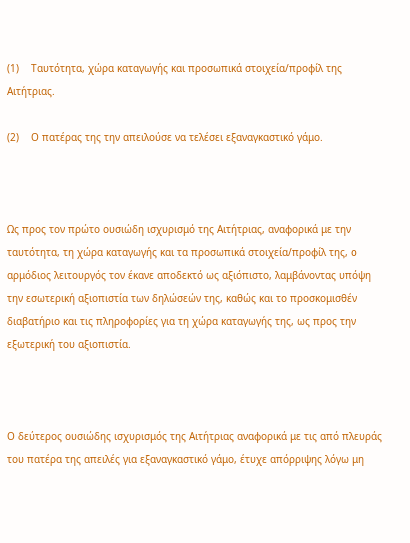(1)    Ταυτότητα, χώρα καταγωγής και προσωπικά στοιχεία/προφίλ της Αιτήτριας.

(2)    Ο πατέρας της την απειλούσε να τελέσει εξαναγκαστικό γάμο.



Ως προς τον πρώτο ουσιώδη ισχυρισμό της Αιτήτριας, αναφορικά με την ταυτότητα, τη χώρα καταγωγής και τα προσωπικά στοιχεία/προφίλ της, o αρμόδιος λειτουργός τον έκανε αποδεκτό ως αξιόπιστο, λαμβάνοντας υπόψη την εσωτερική αξιοπιστία των δηλώσεών της, καθώς και το προσκομισθέν διαβατήριο και τις πληροφορίες για τη χώρα καταγωγής της, ως προς την εξωτερική του αξιοπιστία.



Ο δεύτερος ουσιώδης ισχυρισμός της Αιτήτριας αναφορικά με τις από πλευράς του πατέρα της απειλές για εξαναγκαστικό γάμο, έτυχε απόρριψης λόγω μη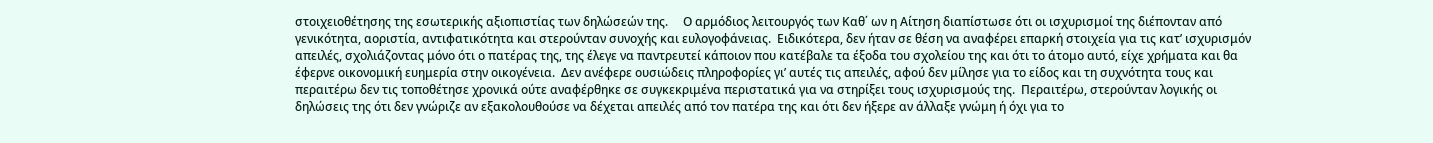στοιχειοθέτησης της εσωτερικής αξιοπιστίας των δηλώσεών της.     Ο αρμόδιος λειτουργός των Καθ΄ ων η Αίτηση διαπίστωσε ότι οι ισχυρισμοί της διέπονταν από γενικότητα, αοριστία, αντιφατικότητα και στερούνταν συνοχής και ευλογοφάνειας.  Ειδικότερα, δεν ήταν σε θέση να αναφέρει επαρκή στοιχεία για τις κατ’ ισχυρισμόν απειλές, σχολιάζοντας μόνο ότι ο πατέρας της, της έλεγε να παντρευτεί κάποιον που κατέβαλε τα έξοδα του σχολείου της και ότι το άτομο αυτό, είχε χρήματα και θα έφερνε οικονομική ευημερία στην οικογένεια.  Δεν ανέφερε ουσιώδεις πληροφορίες γι’ αυτές τις απειλές, αφού δεν μίλησε για το είδος και τη συχνότητα τους και περαιτέρω δεν τις τοποθέτησε χρονικά ούτε αναφέρθηκε σε συγκεκριμένα περιστατικά για να στηρίξει τους ισχυρισμούς της.  Περαιτέρω, στερούνταν λογικής οι δηλώσεις της ότι δεν γνώριζε αν εξακολουθούσε να δέχεται απειλές από τον πατέρα της και ότι δεν ήξερε αν άλλαξε γνώμη ή όχι για το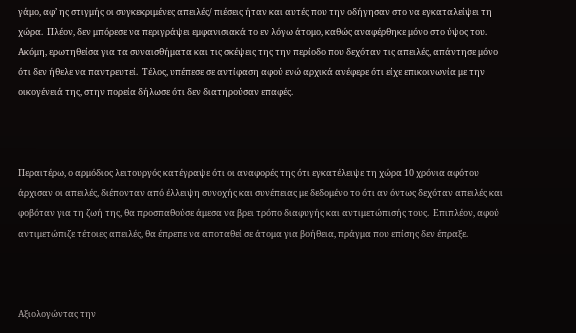γάμο, αφ’ ης στιγμής οι συγκεκριμένες απειλές/ πιέσεις ήταν και αυτές που την οδήγησαν στο να εγκαταλείψει τη χώρα.  Πλέον, δεν μπόρεσε να περιγράψει εμφανισιακά το εν λόγω άτομο, καθώς αναφέρθηκε μόνο στο ύψος του.  Ακόμη, ερωτηθείσα για τα συναισθήματα και τις σκέψεις της την περίοδο που δεχόταν τις απειλές, απάντησε μόνο ότι δεν ήθελε να παντρευτεί.  Τέλος, υπέπεσε σε αντίφαση αφού ενώ αρχικά ανέφερε ότι είχε επικοινωνία με την οικογένειά της, στην πορεία δήλωσε ότι δεν διατηρούσαν επαφές.



Περαιτέρω, ο αρμόδιος λειτουργός κατέγραψε ότι οι αναφορές της ότι εγκατέλειψε τη χώρα 10 χρόνια αφότου άρχισαν οι απειλές, διέπονταν από έλλειψη συνοχής και συνέπειας με δεδομένο το ότι αν όντως δεχόταν απειλές και φοβόταν για τη ζωή της, θα προσπαθούσε άμεσα να βρει τρόπο διαφυγής και αντιμετώπισής τους.  Επιπλέον, αφού αντιμετώπιζε τέτοιες απειλές, θα έπρεπε να αποταθεί σε άτομα για βοήθεια, πράγμα που επίσης δεν έπραξε.



Αξιολογώντας την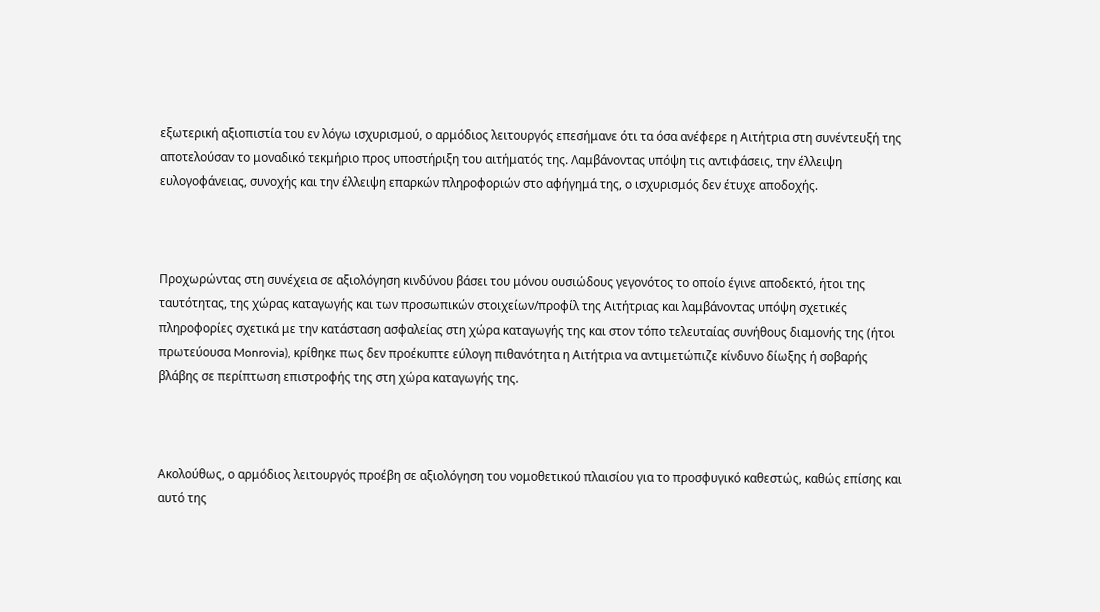εξωτερική αξιοπιστία του εν λόγω ισχυρισμού, ο αρμόδιος λειτουργός επεσήμανε ότι τα όσα ανέφερε η Αιτήτρια στη συνέντευξή της αποτελούσαν το μοναδικό τεκμήριο προς υποστήριξη του αιτήματός της. Λαμβάνοντας υπόψη τις αντιφάσεις, την έλλειψη ευλογοφάνειας, συνοχής και την έλλειψη επαρκών πληροφοριών στο αφήγημά της, ο ισχυρισμός δεν έτυχε αποδοχής.



Προχωρώντας στη συνέχεια σε αξιολόγηση κινδύνου βάσει του μόνου ουσιώδους γεγονότος το οποίο έγινε αποδεκτό, ήτοι της ταυτότητας, της χώρας καταγωγής και των προσωπικών στοιχείων/προφίλ της Αιτήτριας και λαμβάνοντας υπόψη σχετικές πληροφορίες σχετικά με την κατάσταση ασφαλείας στη χώρα καταγωγής της και στον τόπο τελευταίας συνήθους διαμονής της (ήτοι πρωτεύουσα Monrovia), κρίθηκε πως δεν προέκυπτε εύλογη πιθανότητα η Αιτήτρια να αντιμετώπιζε κίνδυνο δίωξης ή σοβαρής βλάβης σε περίπτωση επιστροφής της στη χώρα καταγωγής της.



Ακολούθως, ο αρμόδιος λειτουργός προέβη σε αξιολόγηση του νομοθετικού πλαισίου για το προσφυγικό καθεστώς, καθώς επίσης και αυτό της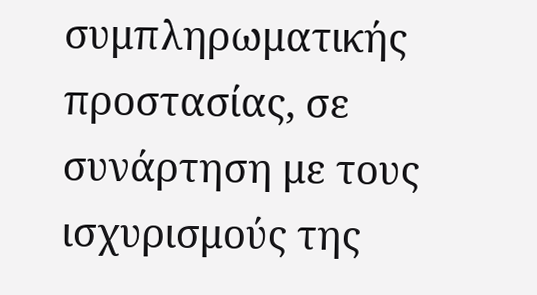συμπληρωματικής προστασίας, σε συνάρτηση με τους ισχυρισμούς της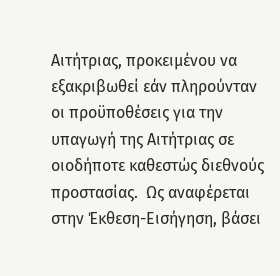Αιτήτριας, προκειμένου να εξακριβωθεί εάν πληρούνταν οι προϋποθέσεις για την υπαγωγή της Αιτήτριας σε οιοδήποτε καθεστώς διεθνούς προστασίας.  Ως αναφέρεται στην Έκθεση-Εισήγηση, βάσει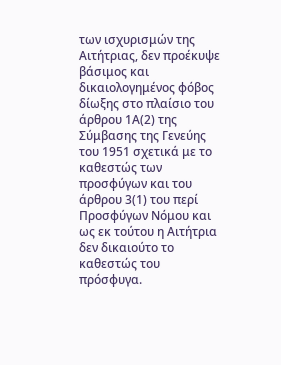των ισχυρισμών της Αιτήτριας, δεν προέκυψε βάσιμος και δικαιολογημένος φόβος δίωξης στο πλαίσιο του άρθρου 1Α(2) της Σύμβασης της Γενεύης του 1951 σχετικά με το καθεστώς των προσφύγων και του άρθρου 3(1) του περί Προσφύγων Νόμου και ως εκ τούτου η Αιτήτρια δεν δικαιούτο το καθεστώς του πρόσφυγα.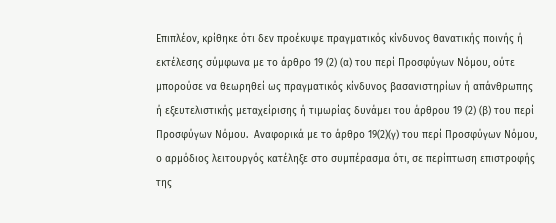Επιπλέον, κρίθηκε ότι δεν προέκυψε πραγματικός κίνδυνος θανατικής ποινής ή εκτέλεσης σύμφωνα με το άρθρο 19 (2) (α) του περί Προσφύγων Νόμου, ούτε μπορούσε να θεωρηθεί ως πραγματικός κίνδυνος βασανιστηρίων ή απάνθρωπης ή εξευτελιστικής μεταχείρισης ή τιμωρίας δυνάμει του άρθρου 19 (2) (β) του περί Προσφύγων Νόμου.  Αναφορικά με το άρθρο 19(2)(γ) του περί Προσφύγων Νόμου, ο αρμόδιος λειτουργός κατέληξε στο συμπέρασμα ότι, σε περίπτωση επιστροφής της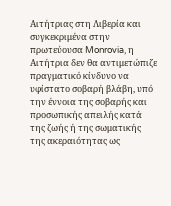Αιτήτριας στη Λιβερία και συγκεκριμένα στην πρωτεύουσα Monrovia, η Αιτήτρια δεν θα αντιμετώπιζε πραγματικό κίνδυνο να υφίστατο σοβαρή βλάβη, υπό την έννοια της σοβαρής και προσωπικής απειλής κατά της ζωής ή της σωματικής της ακεραιότητας ως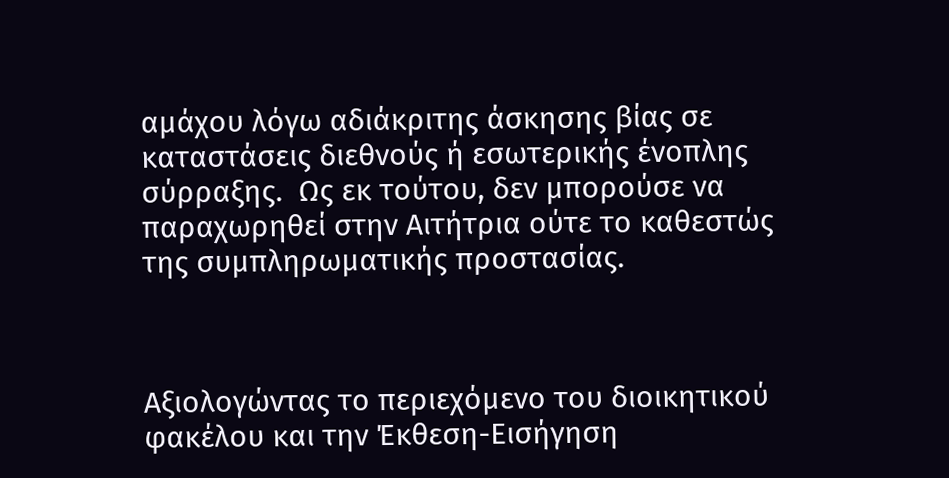αμάχου λόγω αδιάκριτης άσκησης βίας σε καταστάσεις διεθνούς ή εσωτερικής ένοπλης σύρραξης.  Ως εκ τούτου, δεν μπορούσε να παραχωρηθεί στην Αιτήτρια ούτε το καθεστώς της συμπληρωματικής προστασίας.



Αξιολογώντας το περιεχόμενο του διοικητικού φακέλου και την Έκθεση-Εισήγηση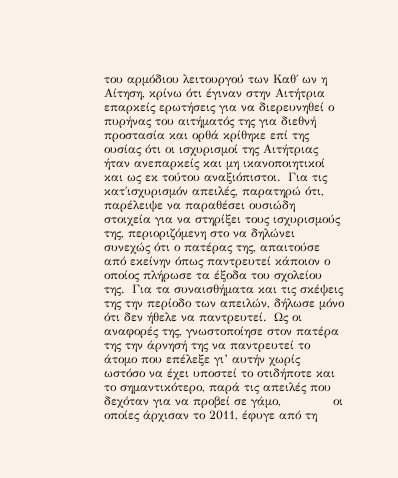του αρμόδιου λειτουργού των Καθ΄ ων η Αίτηση, κρίνω ότι έγιναν στην Αιτήτρια επαρκείς ερωτήσεις για να διερευνηθεί ο πυρήνας του αιτήματός της για διεθνή προστασία και ορθά κρίθηκε επί της ουσίας ότι οι ισχυρισμοί της Αιτήτριας ήταν ανεπαρκείς και μη ικανοποιητικοί και ως εκ τούτου αναξιόπιστοι.  Για τις κατ΄ισχυρισμόν απειλές, παρατηρώ ότι, παρέλειψε να παραθέσει ουσιώδη στοιχεία για να στηρίξει τους ισχυρισμούς της, περιοριζόμενη στο να δηλώνει συνεχώς ότι ο πατέρας της, απαιτούσε από εκείνην όπως παντρευτεί κάποιον ο οποίος πλήρωσε τα έξοδα του σχολείου της.  Για τα συναισθήματα και τις σκέψεις της την περίοδο των απειλών, δήλωσε μόνο ότι δεν ήθελε να παντρευτεί.  Ως οι αναφορές της, γνωστοποίησε στον πατέρα της την άρνησή της να παντρευτεί το άτομο που επέλεξε γι’ αυτήν χωρίς ωστόσο να έχει υποστεί το οτιδήποτε και το σημαντικότερο, παρά τις απειλές που δεχόταν για να προβεί σε γάμο,             οι οποίες άρχισαν το 2011, έφυγε από τη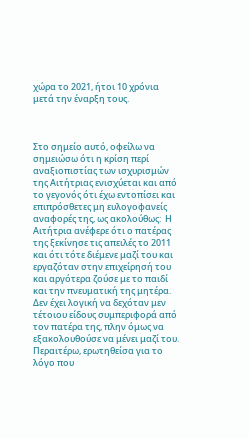χώρα το 2021, ήτοι 10 χρόνια μετά την έναρξη τους.



Στο σημείο αυτό, οφείλω να σημειώσω ότι η κρίση περί αναξιοπιστίας των ισχυρισμών της Αιτήτριας ενισχύεται και από το γεγονός ότι έχω εντοπίσει και επιπρόσθετες μη ευλογοφανείς αναφορές της, ως ακολούθως:  Η Αιτήτρια ανέφερε ότι ο πατέρας της ξεκίνησε τις απειλές το 2011 και ότι τότε διέμενε μαζί του και εργαζόταν στην επιχείρησή του και αργότερα ζούσε με το παιδί και την πνευματική της μητέρα.  Δεν έχει λογική να δεχόταν μεν τέτοιου είδους συμπεριφορά από τον πατέρα της, πλην όμως να εξακολουθούσε να μένει μαζί του.  Περαιτέρω, ερωτηθείσα για το λόγο που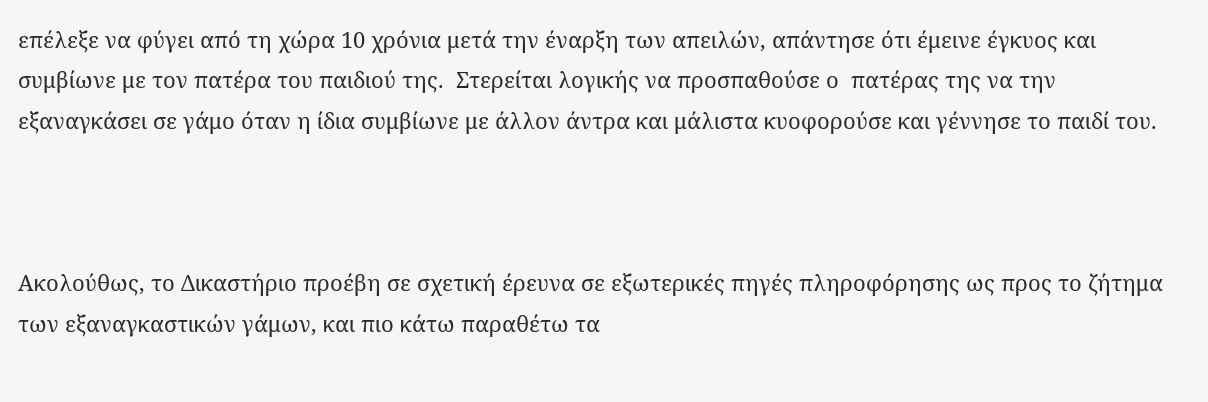επέλεξε να φύγει από τη χώρα 10 χρόνια μετά την έναρξη των απειλών, απάντησε ότι έμεινε έγκυος και συμβίωνε με τον πατέρα του παιδιού της.  Στερείται λογικής να προσπαθούσε ο  πατέρας της να την εξαναγκάσει σε γάμο όταν η ίδια συμβίωνε με άλλον άντρα και μάλιστα κυοφορούσε και γέννησε το παιδί του.



Ακολούθως, το Δικαστήριο προέβη σε σχετική έρευνα σε εξωτερικές πηγές πληροφόρησης ως προς το ζήτημα των εξαναγκαστικών γάμων, και πιο κάτω παραθέτω τα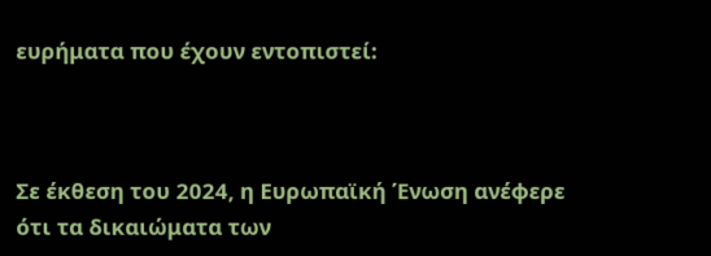ευρήματα που έχουν εντοπιστεί:



Σε έκθεση του 2024, η Ευρωπαϊκή Ένωση ανέφερε ότι τα δικαιώματα των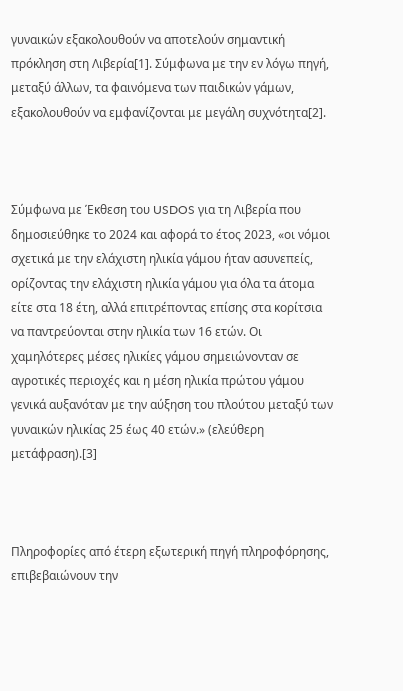γυναικών εξακολουθούν να αποτελούν σημαντική πρόκληση στη Λιβερία[1]. Σύμφωνα με την εν λόγω πηγή, μεταξύ άλλων, τα φαινόμενα των παιδικών γάμων, εξακολουθούν να εμφανίζονται με μεγάλη συχνότητα[2].



Σύμφωνα με Έκθεση του USDOS για τη Λιβερία που δημοσιεύθηκε το 2024 και αφορά το έτος 2023, «οι νόμοι σχετικά με την ελάχιστη ηλικία γάμου ήταν ασυνεπείς, ορίζοντας την ελάχιστη ηλικία γάμου για όλα τα άτομα είτε στα 18 έτη, αλλά επιτρέποντας επίσης στα κορίτσια να παντρεύονται στην ηλικία των 16 ετών. Οι χαμηλότερες μέσες ηλικίες γάμου σημειώνονταν σε αγροτικές περιοχές και η μέση ηλικία πρώτου γάμου γενικά αυξανόταν με την αύξηση του πλούτου μεταξύ των γυναικών ηλικίας 25 έως 40 ετών.» (ελεύθερη μετάφραση).[3]



Πληροφορίες από έτερη εξωτερική πηγή πληροφόρησης, επιβεβαιώνουν την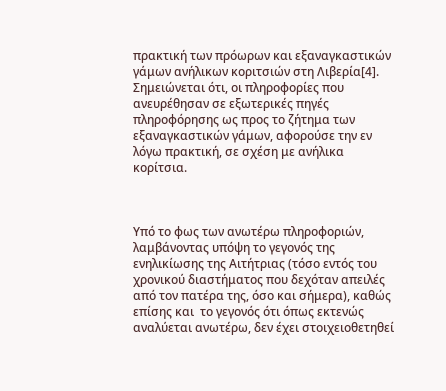πρακτική των πρόωρων και εξαναγκαστικών γάμων ανήλικων κοριτσιών στη Λιβερία[4]. Σημειώνεται ότι, οι πληροφορίες που ανευρέθησαν σε εξωτερικές πηγές πληροφόρησης ως προς το ζήτημα των εξαναγκαστικών γάμων, αφορούσε την εν λόγω πρακτική, σε σχέση με ανήλικα κορίτσια.



Υπό το φως των ανωτέρω πληροφοριών, λαμβάνοντας υπόψη το γεγονός της ενηλικίωσης της Αιτήτριας (τόσο εντός του χρονικού διαστήματος που δεχόταν απειλές από τον πατέρα της, όσο και σήμερα), καθώς επίσης και  το γεγονός ότι όπως εκτενώς αναλύεται ανωτέρω, δεν έχει στοιχειοθετηθεί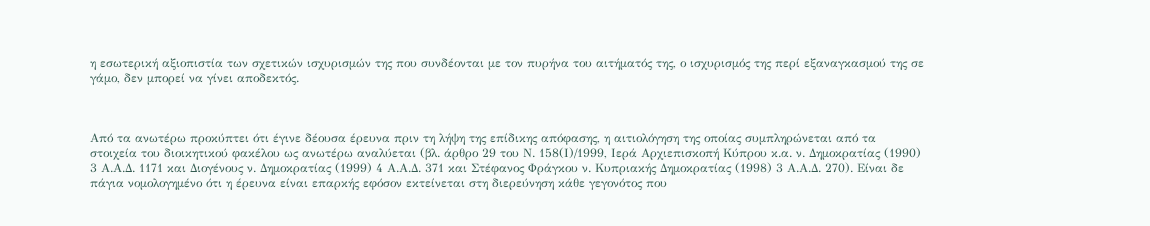η εσωτερική αξιοπιστία των σχετικών ισχυρισμών της που συνδέονται με τον πυρήνα του αιτήματός της, ο ισχυρισμός της περί εξαναγκασμού της σε γάμο, δεν μπορεί να γίνει αποδεκτός.



Από τα ανωτέρω προκύπτει ότι έγινε δέουσα έρευνα πριν τη λήψη της επίδικης απόφασης, η αιτιολόγηση της οποίας συμπληρώνεται από τα στοιχεία του διοικητικού φακέλου ως ανωτέρω αναλύεται (βλ. άρθρο 29 του Ν. 158(Ι)/1999, Ιερά Αρχιεπισκοπή Κύπρου κ.α. ν. Δημοκρατίας (1990) 3 Α.Α.Δ. 1171 και Διογένους ν. Δημοκρατίας (1999) 4 Α.Α.Δ. 371 και Στέφανος Φράγκου ν. Κυπριακής Δημοκρατίας (1998) 3 Α.Α.Δ. 270). Είναι δε πάγια νομολογημένο ότι η έρευνα είναι επαρκής εφόσον εκτείνεται στη διερεύνηση κάθε γεγονότος που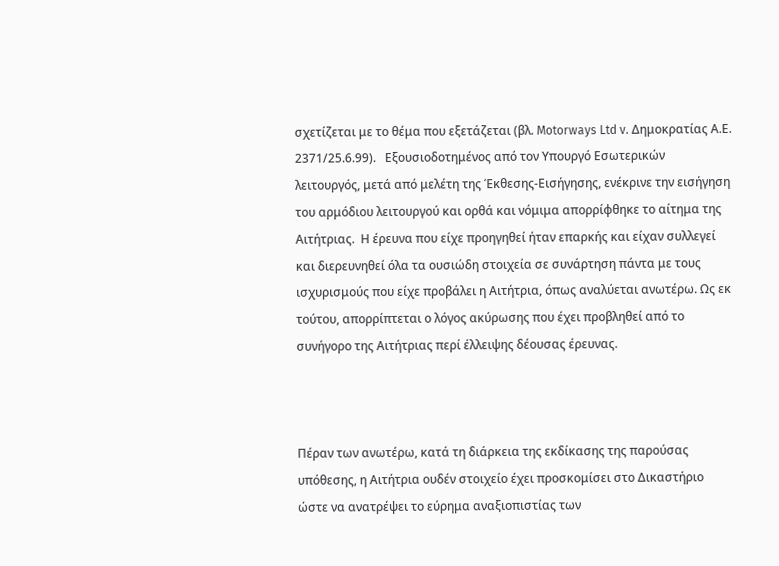σχετίζεται με το θέμα που εξετάζεται (βλ. Motorways Ltd v. Δημοκρατίας Α.Ε. 2371/25.6.99).   Εξουσιοδοτημένος από τον Υπουργό Εσωτερικών λειτουργός, μετά από μελέτη της Έκθεσης-Εισήγησης, ενέκρινε την εισήγηση του αρμόδιου λειτουργού και ορθά και νόμιμα απορρίφθηκε το αίτημα της Αιτήτριας.  Η έρευνα που είχε προηγηθεί ήταν επαρκής και είχαν συλλεγεί και διερευνηθεί όλα τα ουσιώδη στοιχεία σε συνάρτηση πάντα με τους ισχυρισμούς που είχε προβάλει η Αιτήτρια, όπως αναλύεται ανωτέρω. Ως εκ τούτου, απορρίπτεται ο λόγος ακύρωσης που έχει προβληθεί από το συνήγορο της Αιτήτριας περί έλλειψης δέουσας έρευνας.



Πέραν των ανωτέρω, κατά τη διάρκεια της εκδίκασης της παρούσας υπόθεσης, η Αιτήτρια ουδέν στοιχείο έχει προσκομίσει στο Δικαστήριο ώστε να ανατρέψει το εύρημα αναξιοπιστίας των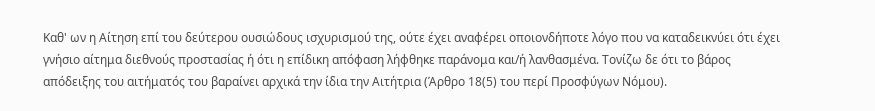Καθ' ων η Αίτηση επί του δεύτερου ουσιώδους ισχυρισμού της, ούτε έχει αναφέρει οποιονδήποτε λόγο που να καταδεικνύει ότι έχει γνήσιο αίτημα διεθνούς προστασίας ή ότι η επίδικη απόφαση λήφθηκε παράνομα και/ή λανθασμένα. Τονίζω δε ότι το βάρος απόδειξης του αιτήματός του βαραίνει αρχικά την ίδια την Αιτήτρια (Άρθρο 18(5) του περί Προσφύγων Νόμου).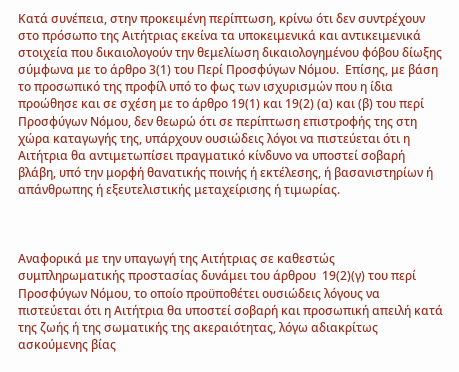Κατά συνέπεια, στην προκειμένη περίπτωση, κρίνω ότι δεν συντρέχουν στο πρόσωπο της Αιτήτριας εκείνα τα υποκειμενικά και αντικειμενικά στοιχεία που δικαιολογούν την θεμελίωση δικαιολογημένου φόβου δίωξης σύμφωνα με το άρθρο 3(1) του Περί Προσφύγων Νόμου.  Επίσης, με βάση το προσωπικό της προφίλ υπό το φως των ισχυρισμών που η ίδια προώθησε και σε σχέση με το άρθρο 19(1) και 19(2) (α) και (β) του περί Προσφύγων Νόμου, δεν θεωρώ ότι σε περίπτωση επιστροφής της στη χώρα καταγωγής της, υπάρχουν ουσιώδεις λόγοι να πιστεύεται ότι η Αιτήτρια θα αντιμετωπίσει πραγματικό κίνδυνο να υποστεί σοβαρή βλάβη, υπό την μορφή θανατικής ποινής ή εκτέλεσης, ή βασανιστηρίων ή απάνθρωπης ή εξευτελιστικής μεταχείρισης ή τιμωρίας.



Αναφορικά με την υπαγωγή της Αιτήτριας σε καθεστώς συμπληρωματικής προστασίας δυνάμει του άρθρου  19(2)(γ) του περί Προσφύγων Νόμου, το οποίο προϋποθέτει ουσιώδεις λόγους να πιστεύεται ότι η Αιτήτρια θα υποστεί σοβαρή και προσωπική απειλή κατά της ζωής ή της σωματικής της ακεραιότητας, λόγω αδιακρίτως ασκούμενης βίας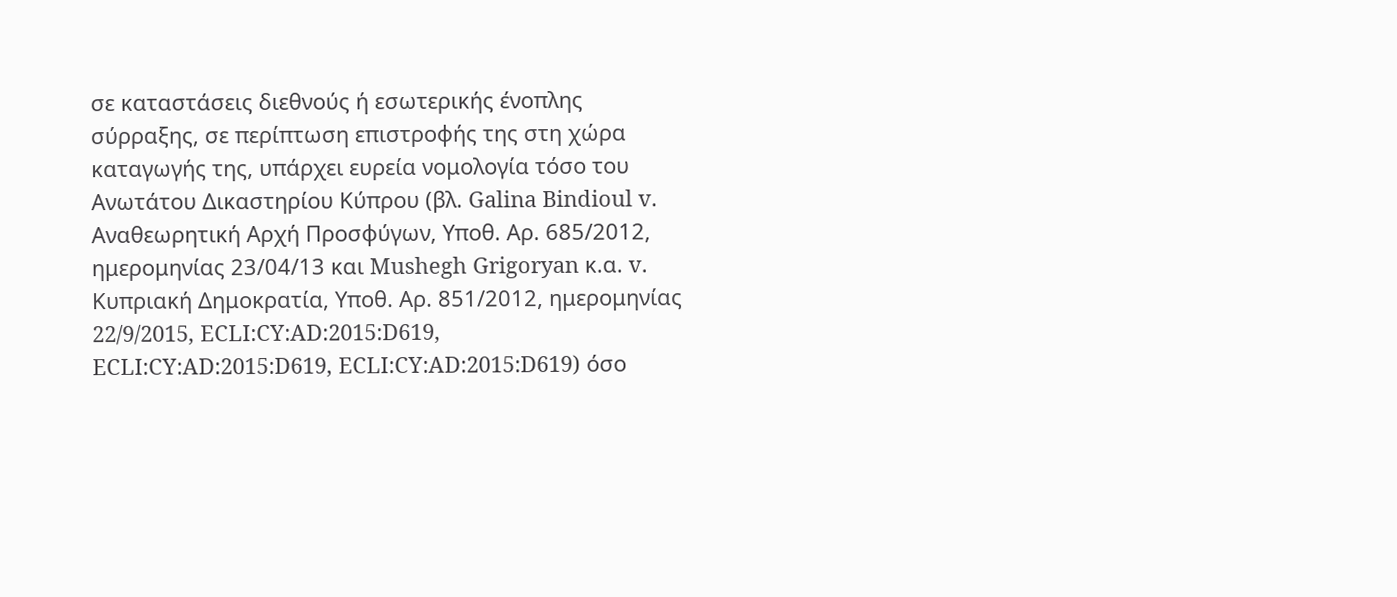σε καταστάσεις διεθνούς ή εσωτερικής ένοπλης σύρραξης, σε περίπτωση επιστροφής της στη χώρα καταγωγής της, υπάρχει ευρεία νομολογία τόσο του Ανωτάτου Δικαστηρίου Κύπρου (βλ. Galina Bindioul v. Αναθεωρητική Αρχή Προσφύγων, Υποθ. Αρ. 685/2012, ημερομηνίας 23/04/13 και Mushegh Grigoryan κ.α. v. Κυπριακή Δημοκρατία, Υποθ. Αρ. 851/2012, ημερομηνίας 22/9/2015, ECLI:CY:AD:2015:D619, ECLI:CY:AD:2015:D619, ECLI:CY:AD:2015:D619) όσο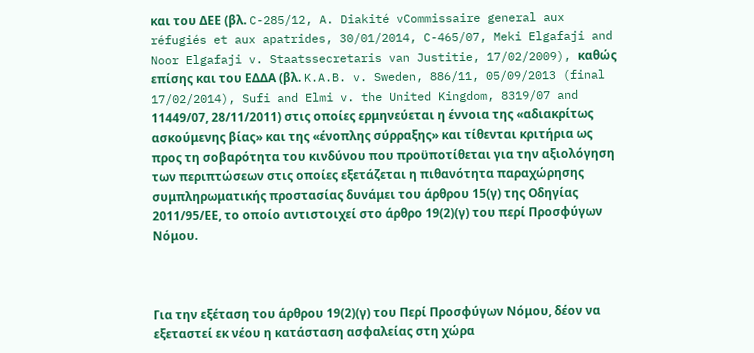και του ΔΕΕ (βλ. C-285/12, A. Diakité vCommissaire general aux réfugiés et aux apatrides, 30/01/2014, C-465/07, Meki Elgafaji and Noor Elgafaji v. Staatssecretaris van Justitie, 17/02/2009), καθώς επίσης και του ΕΔΔΑ (βλ. K.A.B. v. Sweden, 886/11, 05/09/2013 (final 17/02/2014), Sufi and Elmi v. the United Kingdom, 8319/07 and 11449/07, 28/11/2011) στις οποίες ερμηνεύεται η έννοια της «αδιακρίτως ασκούμενης βίας» και της «ένοπλης σύρραξης» και τίθενται κριτήρια ως προς τη σοβαρότητα του κινδύνου που προϋποτίθεται για την αξιολόγηση των περιπτώσεων στις οποίες εξετάζεται η πιθανότητα παραχώρησης συμπληρωματικής προστασίας δυνάμει του άρθρου 15(γ) της Οδηγίας 2011/95/ΕΕ, το οποίο αντιστοιχεί στο άρθρο 19(2)(γ) του περί Προσφύγων Νόμου.



Για την εξέταση του άρθρου 19(2)(γ) του Περί Προσφύγων Νόμου, δέον να εξεταστεί εκ νέου η κατάσταση ασφαλείας στη χώρα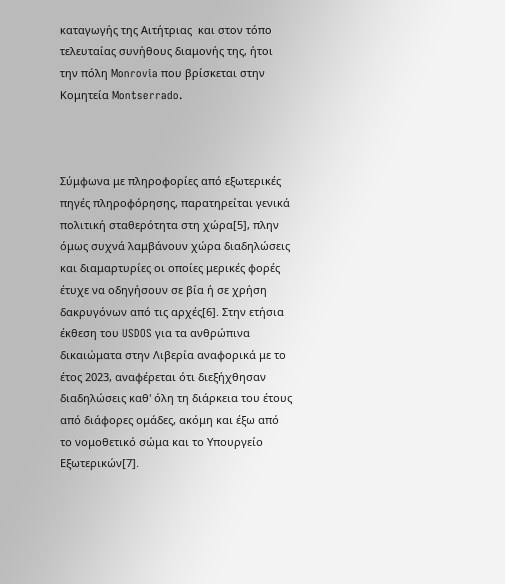καταγωγής της Αιτήτριας  και στον τόπο τελευταίας συνήθους διαμονής της, ήτοι την πόλη Monrovia που βρίσκεται στην Κομητεία Montserrado.



Σύμφωνα με πληροφορίες από εξωτερικές πηγές πληροφόρησης, παρατηρείται γενικά πολιτική σταθερότητα στη χώρα[5], πλην όμως συχνά λαμβάνουν χώρα διαδηλώσεις και διαμαρτυρίες οι οποίες μερικές φορές έτυχε να οδηγήσουν σε βία ή σε χρήση δακρυγόνων από τις αρχές[6]. Στην ετήσια έκθεση του USDOS για τα ανθρώπινα δικαιώματα στην Λιβερία αναφορικά με το έτος 2023, αναφέρεται ότι διεξήχθησαν διαδηλώσεις καθ' όλη τη διάρκεια του έτους από διάφορες ομάδες, ακόμη και έξω από το νομοθετικό σώμα και το Υπουργείο Εξωτερικών[7].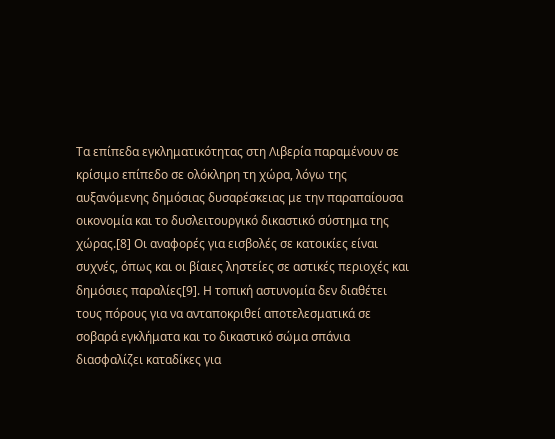Τα επίπεδα εγκληματικότητας στη Λιβερία παραμένουν σε κρίσιμο επίπεδο σε ολόκληρη τη χώρα, λόγω της αυξανόμενης δημόσιας δυσαρέσκειας με την παραπαίουσα οικονομία και το δυσλειτουργικό δικαστικό σύστημα της χώρας.[8] Οι αναφορές για εισβολές σε κατοικίες είναι συχνές, όπως και οι βίαιες ληστείες σε αστικές περιοχές και δημόσιες παραλίες[9]. Η τοπική αστυνομία δεν διαθέτει τους πόρους για να ανταποκριθεί αποτελεσματικά σε σοβαρά εγκλήματα και το δικαστικό σώμα σπάνια διασφαλίζει καταδίκες για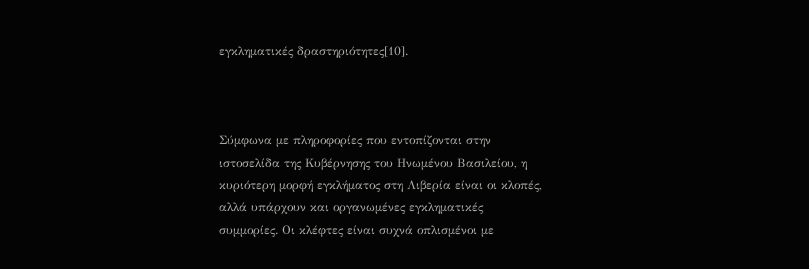εγκληματικές δραστηριότητες[10].



Σύμφωνα με πληροφορίες που εντοπίζονται στην ιστοσελίδα της Κυβέρνησης του Ηνωμένου Βασιλείου, η κυριότερη μορφή εγκλήματος στη Λιβερία είναι οι κλοπές, αλλά υπάρχουν και οργανωμένες εγκληματικές συμμορίες. Οι κλέφτες είναι συχνά οπλισμένοι με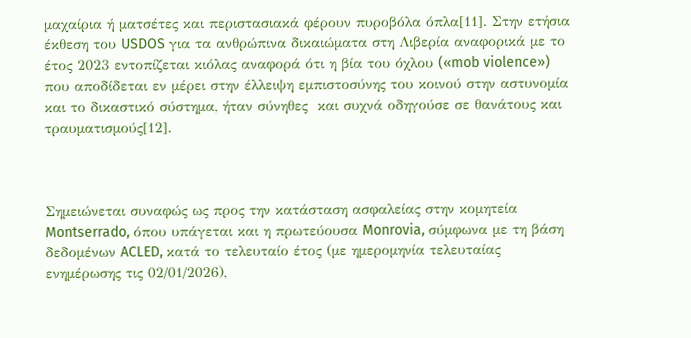μαχαίρια ή ματσέτες και περιστασιακά φέρουν πυροβόλα όπλα[11]. Στην ετήσια έκθεση του USDOS για τα ανθρώπινα δικαιώματα στη Λιβερία αναφορικά με το έτος 2023 εντοπίζεται κιόλας αναφορά ότι η βία του όχλου («mob violence») που αποδίδεται εν μέρει στην έλλειψη εμπιστοσύνης του κοινού στην αστυνομία και το δικαστικό σύστημα, ήταν σύνηθες  και συχνά οδηγούσε σε θανάτους και τραυματισμούς[12].



Σημειώνεται συναφώς ως προς την κατάσταση ασφαλείας στην κομητεία Montserrado, όπου υπάγεται και η πρωτεύουσα Monrovia, σύμφωνα με τη βάση δεδομένων ACLED, κατά το τελευταίο έτος (με ημερομηνία τελευταίας ενημέρωσης τις 02/01/2026),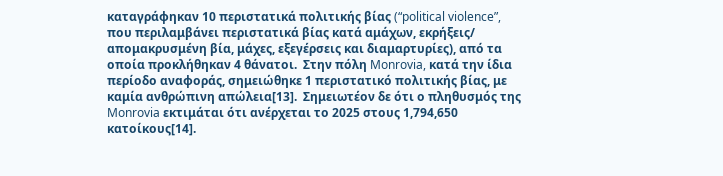καταγράφηκαν 10 περιστατικά πολιτικής βίας (“political violence”, που περιλαμβάνει περιστατικά βίας κατά αμάχων, εκρήξεις/ απομακρυσμένη βία, μάχες, εξεγέρσεις και διαμαρτυρίες), από τα οποία προκλήθηκαν 4 θάνατοι.  Στην πόλη Monrovia, κατά την ίδια περίοδο αναφοράς, σημειώθηκε 1 περιστατικό πολιτικής βίας, με καμία ανθρώπινη απώλεια[13].  Σημειωτέον δε ότι ο πληθυσμός της Monrovia εκτιμάται ότι ανέρχεται το 2025 στους 1,794,650 κατοίκους[14].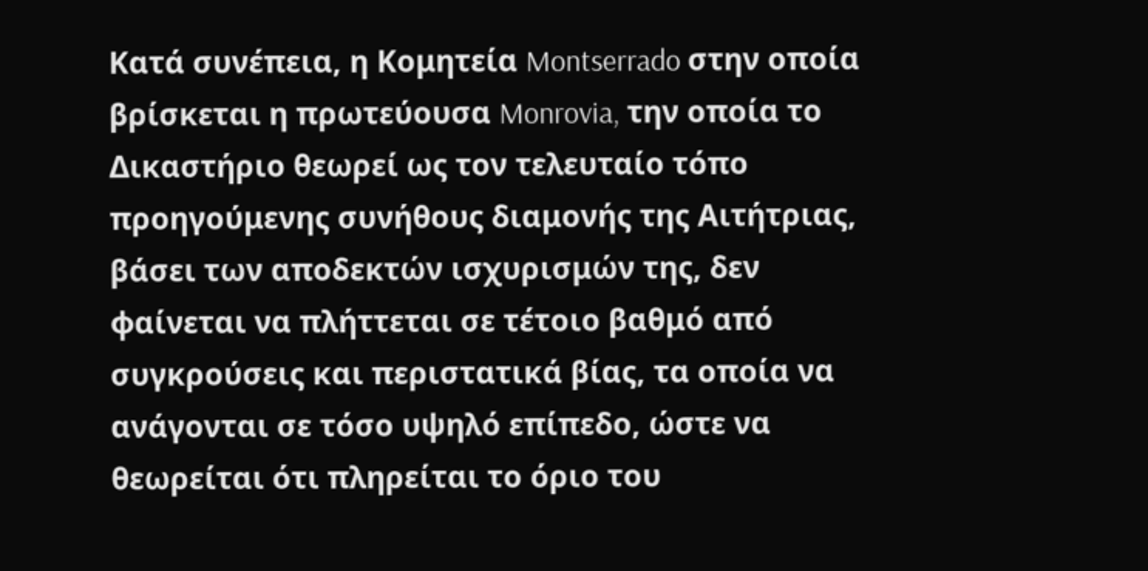Κατά συνέπεια, η Κομητεία Montserrado στην οποία βρίσκεται η πρωτεύουσα Monrovia, την οποία το Δικαστήριο θεωρεί ως τον τελευταίο τόπο προηγούμενης συνήθους διαμονής της Αιτήτριας, βάσει των αποδεκτών ισχυρισμών της, δεν φαίνεται να πλήττεται σε τέτοιο βαθμό από συγκρούσεις και περιστατικά βίας, τα οποία να ανάγονται σε τόσο υψηλό επίπεδο, ώστε να θεωρείται ότι πληρείται το όριο του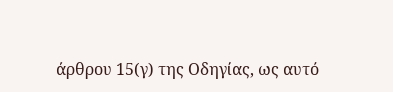άρθρου 15(γ) της Οδηγίας, ως αυτό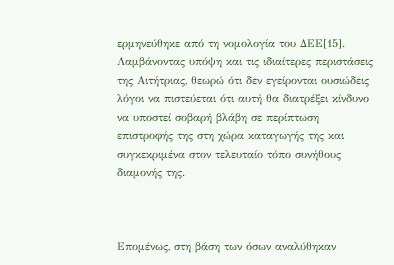ερμηνεύθηκε από τη νομολογία του ΔΕΕ[15]. Λαμβάνοντας υπόψη και τις ιδιαίτερες περιστάσεις της Αιτήτριας, θεωρώ ότι δεν εγείρονται ουσιώδεις λόγοι να πιστεύεται ότι αυτή θα διατρέξει κίνδυνο να υποστεί σοβαρή βλάβη σε περίπτωση επιστροφής της στη χώρα καταγωγής της και συγκεκριμένα στον τελευταίο τόπο συνήθους διαμονής της.



Επομένως, στη βάση των όσων αναλύθηκαν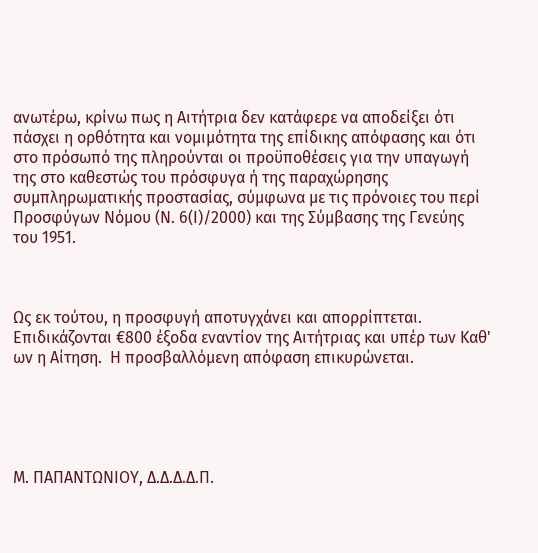ανωτέρω, κρίνω πως η Αιτήτρια δεν κατάφερε να αποδείξει ότι πάσχει η ορθότητα και νομιμότητα της επίδικης απόφασης και ότι στο πρόσωπό της πληρούνται οι προϋποθέσεις για την υπαγωγή της στο καθεστώς του πρόσφυγα ή της παραχώρησης συμπληρωματικής προστασίας, σύμφωνα με τις πρόνοιες του περί Προσφύγων Νόμου (Ν. 6(Ι)/2000) και της Σύμβασης της Γενεύης του 1951.



Ως εκ τούτου, η προσφυγή αποτυγχάνει και απορρίπτεται. Επιδικάζονται €800 έξοδα εναντίον της Αιτήτριας και υπέρ των Καθ' ων η Αίτηση.  Η προσβαλλόμενη απόφαση επικυρώνεται.





Μ. ΠΑΠΑΝΤΩΝΙΟΥ, Δ.Δ.Δ.Δ.Π.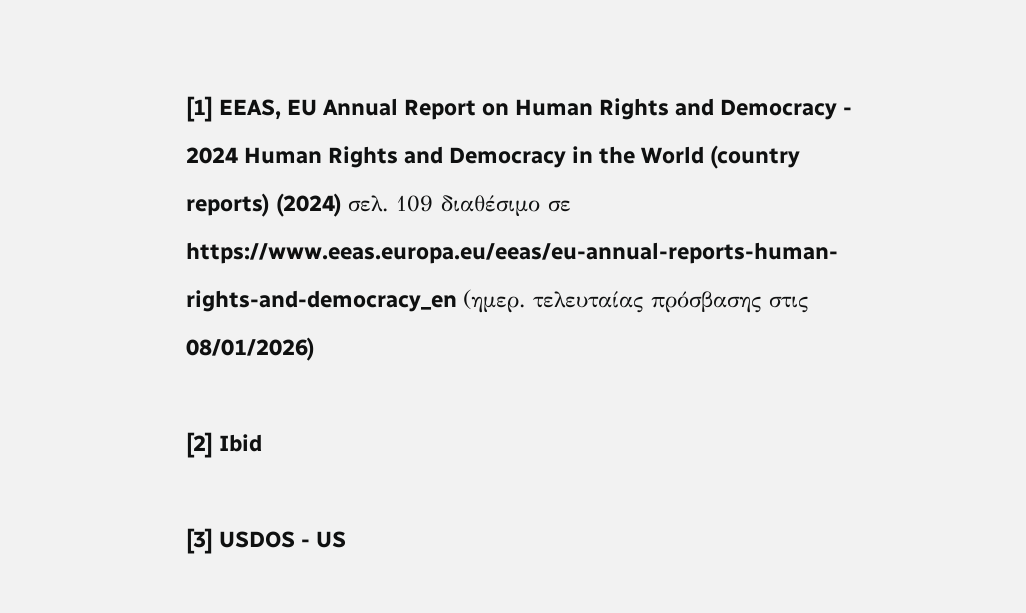[1] EEAS, EU Annual Report on Human Rights and Democracy - 2024 Human Rights and Democracy in the World (country reports) (2024) σελ. 109 διαθέσιμο σε https://www.eeas.europa.eu/eeas/eu-annual-reports-human-rights-and-democracy_en (ημερ. τελευταίας πρόσβασης στις 08/01/2026)

[2] Ibid

[3] USDOS - US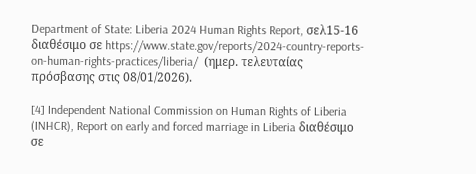Department of State: Liberia 2024 Human Rights Report, σελ15-16 διαθέσιμο σε https://www.state.gov/reports/2024-country-reports-on-human-rights-practices/liberia/  (ημερ. τελευταίας πρόσβασης στις 08/01/2026).

[4] Independent National Commission on Human Rights of Liberia (INHCR), Report on early and forced marriage in Liberia διαθέσιμο σε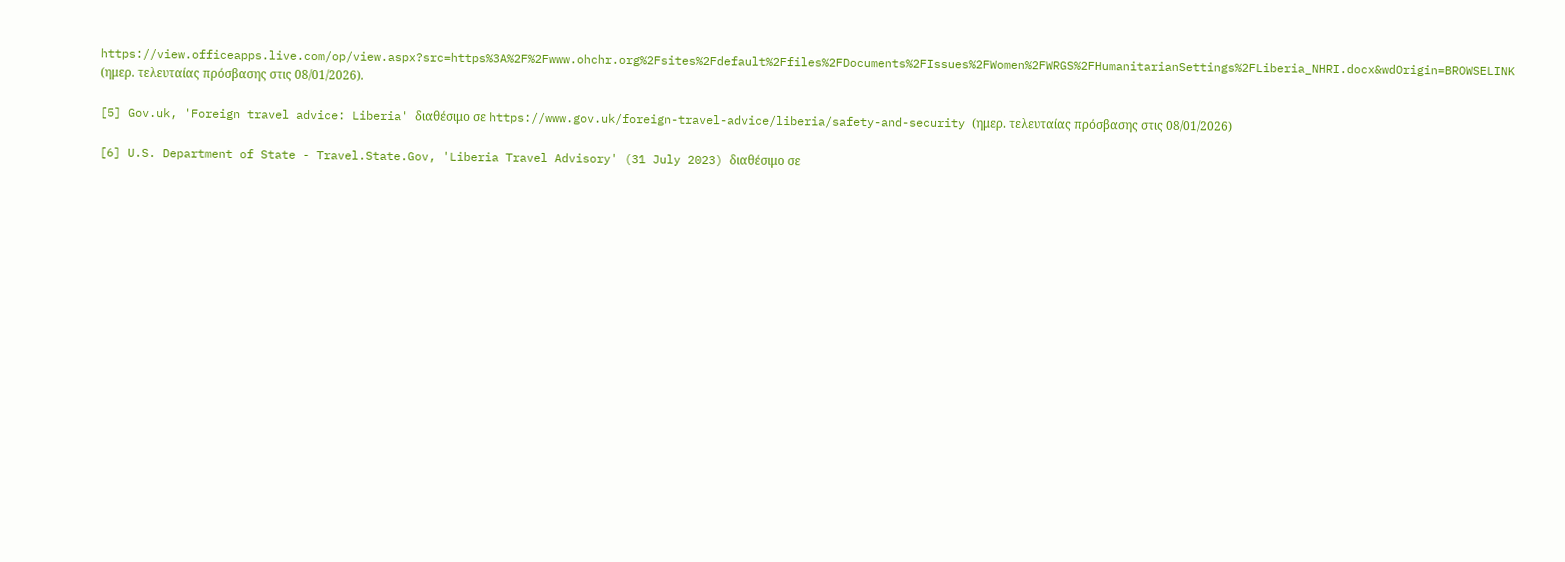https://view.officeapps.live.com/op/view.aspx?src=https%3A%2F%2Fwww.ohchr.org%2Fsites%2Fdefault%2Ffiles%2FDocuments%2FIssues%2FWomen%2FWRGS%2FHumanitarianSettings%2FLiberia_NHRI.docx&wdOrigin=BROWSELINK (ημερ. τελευταίας πρόσβασης στις 08/01/2026).

[5] Gov.uk, 'Foreign travel advice: Liberia' διαθέσιμο σε https://www.gov.uk/foreign-travel-advice/liberia/safety-and-security (ημερ. τελευταίας πρόσβασης στις 08/01/2026)

[6] U.S. Department of State - Travel.State.Gov, 'Liberia Travel Advisory' (31 July 2023) διαθέσιμο σε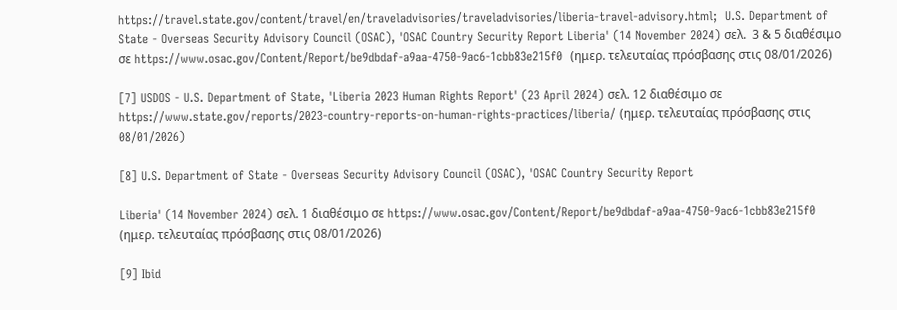https://travel.state.gov/content/travel/en/traveladvisories/traveladvisories/liberia-travel-advisory.html;  U.S. Department of State - Overseas Security Advisory Council (OSAC), 'OSAC Country Security Report Liberia' (14 November 2024) σελ.  3 & 5 διαθέσιμο σε https://www.osac.gov/Content/Report/be9dbdaf-a9aa-4750-9ac6-1cbb83e215f0  (ημερ. τελευταίας πρόσβασης στις 08/01/2026)

[7] USDOS - U.S. Department of State, 'Liberia 2023 Human Rights Report' (23 April 2024) σελ. 12 διαθέσιμο σε
https://www.state.gov/reports/2023-country-reports-on-human-rights-practices/liberia/ (ημερ. τελευταίας πρόσβασης στις 08/01/2026)

[8] U.S. Department of State - Overseas Security Advisory Council (OSAC), 'OSAC Country Security Report

Liberia' (14 November 2024) σελ. 1 διαθέσιμο σε https://www.osac.gov/Content/Report/be9dbdaf-a9aa-4750-9ac6-1cbb83e215f0  (ημερ. τελευταίας πρόσβασης στις 08/01/2026)

[9] Ibid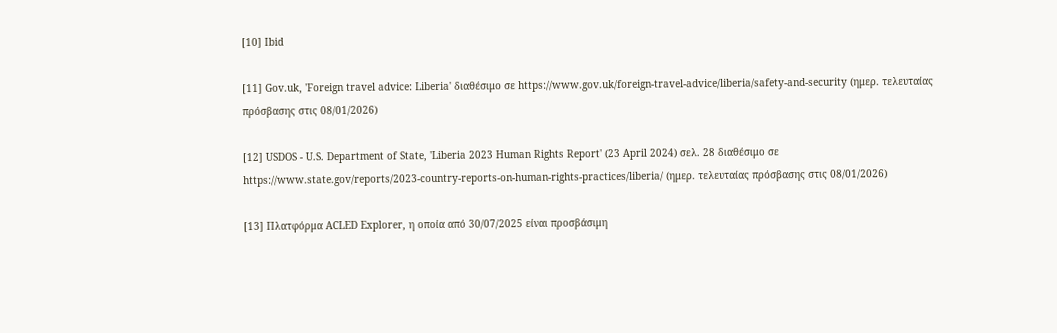[10] Ibid

[11] Gov.uk, 'Foreign travel advice: Liberia' διαθέσιμο σε https://www.gov.uk/foreign-travel-advice/liberia/safety-and-security (ημερ. τελευταίας πρόσβασης στις 08/01/2026)

[12] USDOS - U.S. Department of State, 'Liberia 2023 Human Rights Report' (23 April 2024) σελ. 28 διαθέσιμο σε
https://www.state.gov/reports/2023-country-reports-on-human-rights-practices/liberia/ (ημερ. τελευταίας πρόσβασης στις 08/01/2026)

[13] Πλατφόρμα ACLED Explorer, η οποία από 30/07/2025 είναι προσβάσιμη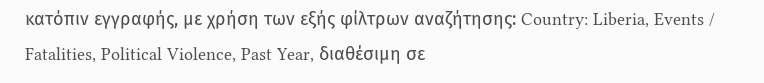κατόπιν εγγραφής, με χρήση των εξής φίλτρων αναζήτησης: Country: Liberia, Events / Fatalities, Political Violence, Past Year, διαθέσιμη σε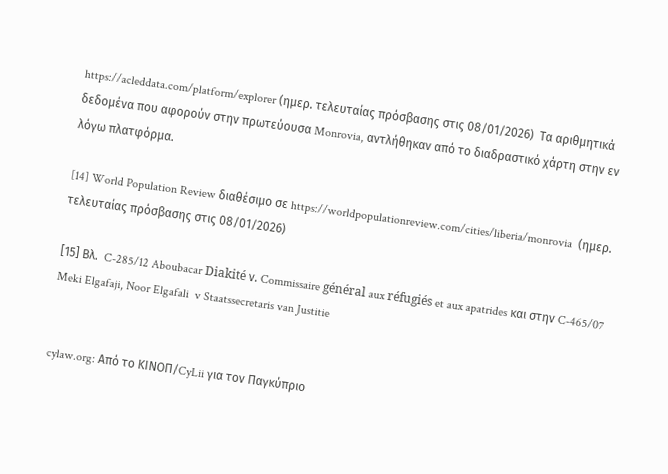https://acleddata.com/platform/explorer (ημερ. τελευταίας πρόσβασης στις 08/01/2026)  Τα αριθμητικά δεδομένα που αφορούν στην πρωτεύουσα Monrovia, αντλήθηκαν από το διαδραστικό χάρτη στην εν λόγω πλατφόρμα.

[14] World Population Review διαθέσιμο σε https://worldpopulationreview.com/cities/liberia/monrovia  (ημερ. τελευταίας πρόσβασης στις 08/01/2026)

[15] Βλ.  C-285/12 Aboubacar Diakité ν. Commissaire général aux réfugiés et aux apatrides και στην C-465/07 Meki Elgafaji, Noor Elgafali  v Staatssecretaris van Justitie


cylaw.org: Από το ΚΙΝOΠ/CyLii για τον Παγκύπριο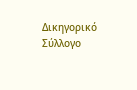Δικηγορικό Σύλλογο